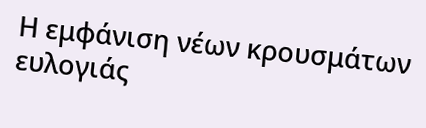Η εμφάνιση νέων κρουσμάτων ευλογιάς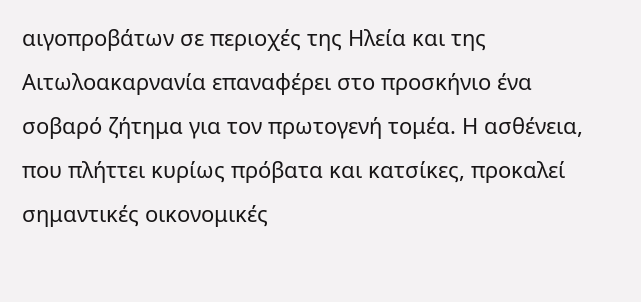αιγοπροβάτων σε περιοχές της Ηλεία και της Αιτωλοακαρνανία επαναφέρει στο προσκήνιο ένα σοβαρό ζήτημα για τον πρωτογενή τομέα. Η ασθένεια, που πλήττει κυρίως πρόβατα και κατσίκες, προκαλεί σημαντικές οικονομικές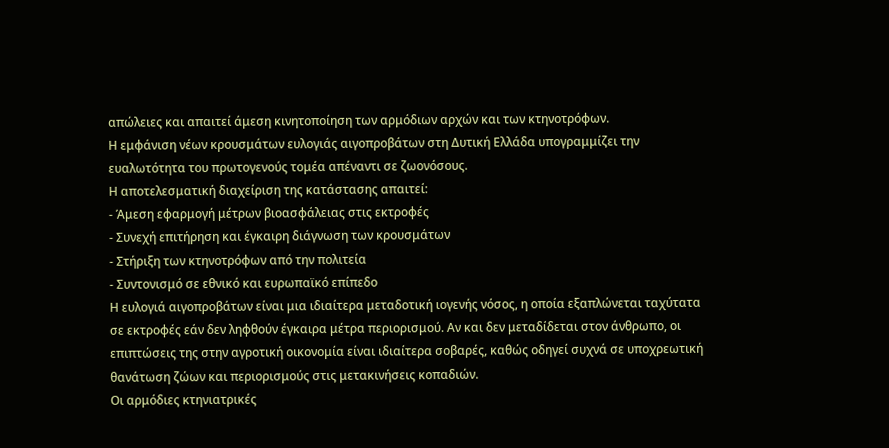απώλειες και απαιτεί άμεση κινητοποίηση των αρμόδιων αρχών και των κτηνοτρόφων.
Η εμφάνιση νέων κρουσμάτων ευλογιάς αιγοπροβάτων στη Δυτική Ελλάδα υπογραμμίζει την ευαλωτότητα του πρωτογενούς τομέα απέναντι σε ζωονόσους.
Η αποτελεσματική διαχείριση της κατάστασης απαιτεί:
- Άμεση εφαρμογή μέτρων βιοασφάλειας στις εκτροφές
- Συνεχή επιτήρηση και έγκαιρη διάγνωση των κρουσμάτων
- Στήριξη των κτηνοτρόφων από την πολιτεία
- Συντονισμό σε εθνικό και ευρωπαϊκό επίπεδο
Η ευλογιά αιγοπροβάτων είναι μια ιδιαίτερα μεταδοτική ιογενής νόσος, η οποία εξαπλώνεται ταχύτατα σε εκτροφές εάν δεν ληφθούν έγκαιρα μέτρα περιορισμού. Αν και δεν μεταδίδεται στον άνθρωπο, οι επιπτώσεις της στην αγροτική οικονομία είναι ιδιαίτερα σοβαρές, καθώς οδηγεί συχνά σε υποχρεωτική θανάτωση ζώων και περιορισμούς στις μετακινήσεις κοπαδιών.
Οι αρμόδιες κτηνιατρικές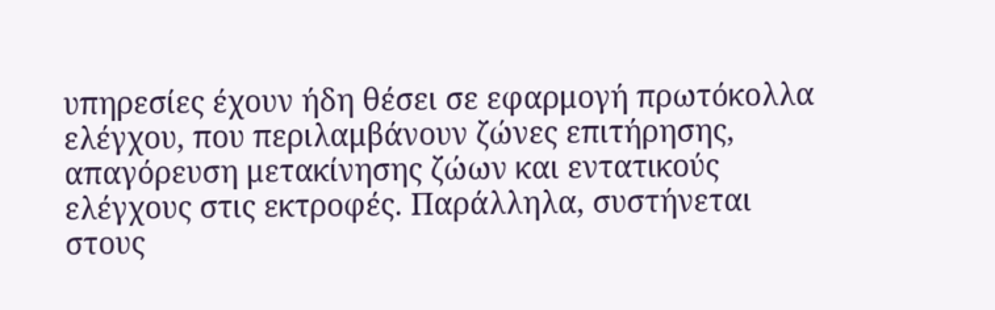υπηρεσίες έχουν ήδη θέσει σε εφαρμογή πρωτόκολλα ελέγχου, που περιλαμβάνουν ζώνες επιτήρησης, απαγόρευση μετακίνησης ζώων και εντατικούς ελέγχους στις εκτροφές. Παράλληλα, συστήνεται στους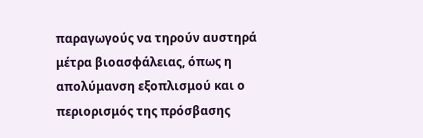παραγωγούς να τηρούν αυστηρά μέτρα βιοασφάλειας, όπως η απολύμανση εξοπλισμού και ο περιορισμός της πρόσβασης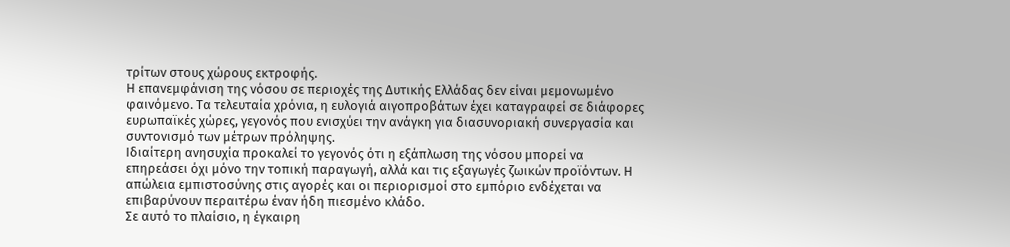τρίτων στους χώρους εκτροφής.
Η επανεμφάνιση της νόσου σε περιοχές της Δυτικής Ελλάδας δεν είναι μεμονωμένο φαινόμενο. Τα τελευταία χρόνια, η ευλογιά αιγοπροβάτων έχει καταγραφεί σε διάφορες ευρωπαϊκές χώρες, γεγονός που ενισχύει την ανάγκη για διασυνοριακή συνεργασία και συντονισμό των μέτρων πρόληψης.
Ιδιαίτερη ανησυχία προκαλεί το γεγονός ότι η εξάπλωση της νόσου μπορεί να επηρεάσει όχι μόνο την τοπική παραγωγή, αλλά και τις εξαγωγές ζωικών προϊόντων. Η απώλεια εμπιστοσύνης στις αγορές και οι περιορισμοί στο εμπόριο ενδέχεται να επιβαρύνουν περαιτέρω έναν ήδη πιεσμένο κλάδο.
Σε αυτό το πλαίσιο, η έγκαιρη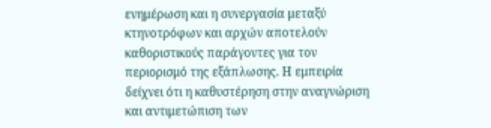ενημέρωση και η συνεργασία μεταξύ κτηνοτρόφων και αρχών αποτελούν καθοριστικούς παράγοντες για τον περιορισμό της εξάπλωσης. Η εμπειρία δείχνει ότι η καθυστέρηση στην αναγνώριση και αντιμετώπιση των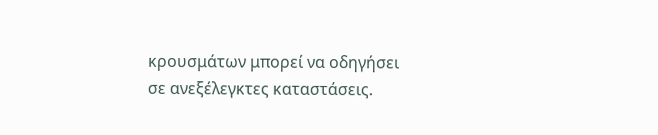κρουσμάτων μπορεί να οδηγήσει σε ανεξέλεγκτες καταστάσεις.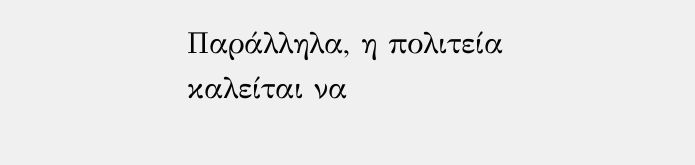Παράλληλα, η πολιτεία καλείται να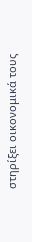στηρίξει οικονομικά τους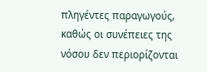πληγέντες παραγωγούς, καθώς οι συνέπειες της νόσου δεν περιορίζονται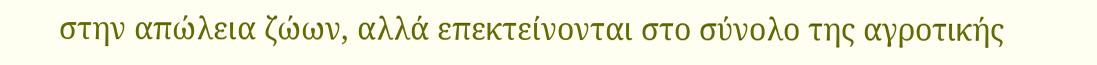στην απώλεια ζώων, αλλά επεκτείνονται στο σύνολο της αγροτικής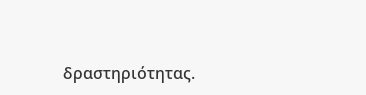δραστηριότητας.